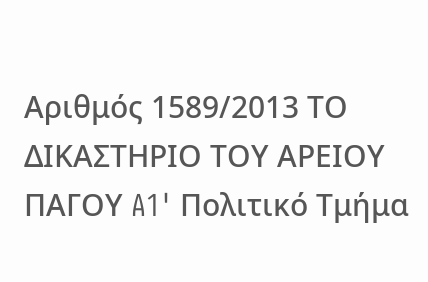Αριθμός 1589/2013 ΤΟ ΔΙΚΑΣΤΗΡΙΟ ΤΟΥ ΑΡΕΙΟΥ ΠΑΓΟΥ A1' Πολιτικό Τμήμα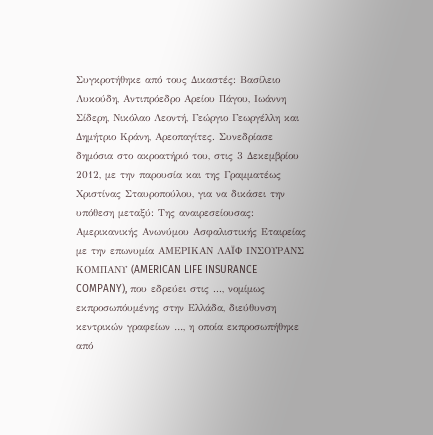Συγκροτήθηκε από τους Δικαστές: Βασίλειο Λυκούδη, Αντιπρόεδρο Αρείου Πάγου, Ιωάννη Σίδερη, Νικόλαο Λεοντή, Γεώργιο Γεωργέλλη και Δημήτριο Κράνη, Αρεοπαγίτες. Συνεδρίασε δημόσια στο ακροατήριό του, στις 3 Δεκεμβρίου 2012, με την παρουσία και της Γραμματέως Χριστίνας Σταυροπούλου, για να δικάσει την υπόθεση μεταξύ: Της αναιρεσείουσας: Αμερικανικής Ανωνύμου Ασφαλιστικής Εταιρείας με την επωνυμία ΑΜΕΡΙΚΑΝ ΛΑΪΦ ΙΝΣΟΥΡΑΝΣ ΚΟΜΠΑΝΥ (AMERICAN LIFE INSURANCE COMPANY), που εδρεύει στις ..., νομίμως εκπροσωπόυμένης στην Ελλάδα, διεύθυνση κεντρικών γραφείων …, η οποία εκπροσωπήθηκε από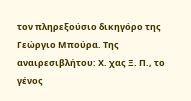τον πληρεξούσιο δικηγόρο της Γεώργιο Μπούρα. Της αναιρεσιβλήτου: Χ. χας Ξ. Π., το γένος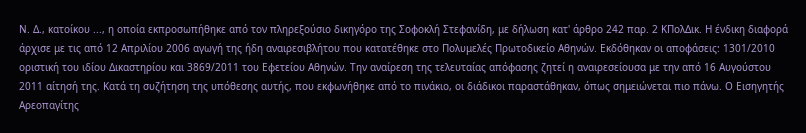Ν. Δ., κατοίκου ..., η οποία εκπροσωπήθηκε από τον πληρεξούσιο δικηγόρο της Σοφοκλή Στεφανίδη, με δήλωση κατ' άρθρο 242 παρ. 2 ΚΠολΔικ. Η ένδικη διαφορά άρχισε με τις από 12 Απριλίου 2006 αγωγή της ήδη αναιρεσιβλήτου που κατατέθηκε στο Πολυμελές Πρωτοδικείο Αθηνών. Εκδόθηκαν οι αποφάσεις: 1301/2010 οριστική του ιδίου Δικαστηρίου και 3869/2011 του Εφετείου Αθηνών. Την αναίρεση της τελευταίας απόφασης ζητεί η αναιρεσείουσα με την από 16 Αυγούστου 2011 αίτησή της. Κατά τη συζήτηση της υπόθεσης αυτής, που εκφωνήθηκε από το πινάκιο, οι διάδικοι παραστάθηκαν, όπως σημειώνεται πιο πάνω. Ο Εισηγητής Αρεοπαγίτης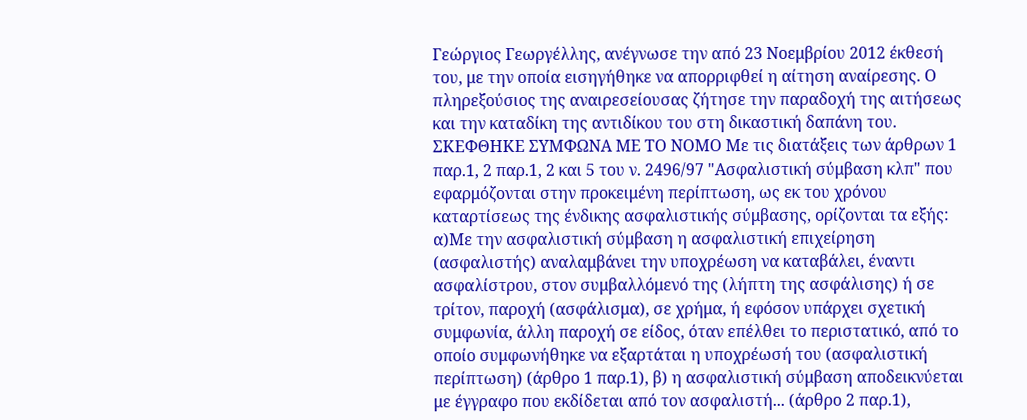Γεώργιος Γεωργέλλης, ανέγνωσε την από 23 Νοεμβρίου 2012 έκθεσή του, με την οποία εισηγήθηκε να απορριφθεί η αίτηση αναίρεσης. Ο πληρεξούσιος της αναιρεσείουσας ζήτησε την παραδοχή της αιτήσεως και την καταδίκη της αντιδίκου του στη δικαστική δαπάνη του. ΣΚΕΦΘΗΚΕ ΣΥΜΦΩΝΑ ΜΕ ΤΟ ΝΟΜΟ Με τις διατάξεις των άρθρων 1 παρ.1, 2 παρ.1, 2 και 5 του ν. 2496/97 "Ασφαλιστική σύμβαση κλπ" που εφαρμόζονται στην προκειμένη περίπτωση, ως εκ του χρόνου καταρτίσεως της ένδικης ασφαλιστικής σύμβασης, ορίζονται τα εξής: α)Με την ασφαλιστική σύμβαση η ασφαλιστική επιχείρηση (ασφαλιστής) αναλαμβάνει την υποχρέωση να καταβάλει, έναντι ασφαλίστρου, στον συμβαλλόμενό της (λήπτη της ασφάλισης) ή σε τρίτον, παροχή (ασφάλισμα), σε χρήμα, ή εφόσον υπάρχει σχετική συμφωνία, άλλη παροχή σε είδος, όταν επέλθει το περιστατικό, από το οποίο συμφωνήθηκε να εξαρτάται η υποχρέωσή του (ασφαλιστική περίπτωση) (άρθρο 1 παρ.1), β) η ασφαλιστική σύμβαση αποδεικνύεται με έγγραφο που εκδίδεται από τον ασφαλιστή... (άρθρο 2 παρ.1),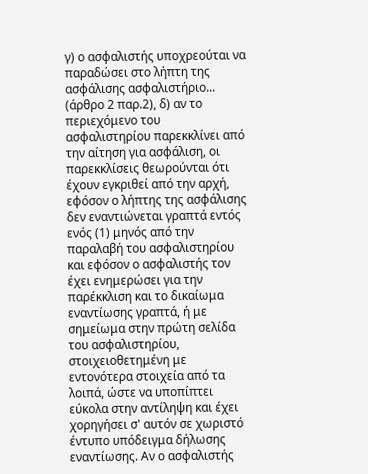γ) ο ασφαλιστής υποχρεούται να παραδώσει στο λήπτη της ασφάλισης ασφαλιστήριο... (άρθρο 2 παρ.2), δ) αν το περιεχόμενο του ασφαλιστηρίου παρεκκλίνει από την αίτηση για ασφάλιση, οι παρεκκλίσεις θεωρούνται ότι έχουν εγκριθεί από την αρχή, εφόσον ο λήπτης της ασφάλισης δεν εναντιώνεται γραπτά εντός ενός (1) μηνός από την παραλαβή του ασφαλιστηρίου και εφόσον ο ασφαλιστής τον έχει ενημερώσει για την παρέκκλιση και το δικαίωμα εναντίωσης γραπτά, ή με σημείωμα στην πρώτη σελίδα του ασφαλιστηρίου, στοιχειοθετημένη με εντονότερα στοιχεία από τα λοιπά, ώστε να υποπίπτει εύκολα στην αντίληψη και έχει χορηγήσει σ' αυτόν σε χωριστό έντυπο υπόδειγμα δήλωσης εναντίωσης. Αν ο ασφαλιστής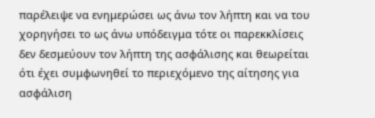παρέλειψε να ενημερώσει ως άνω τον λήπτη και να του χορηγήσει το ως άνω υπόδειγμα τότε οι παρεκκλίσεις δεν δεσμεύουν τον λήπτη της ασφάλισης και θεωρείται ότι έχει συμφωνηθεί το περιεχόμενο της αίτησης για ασφάλιση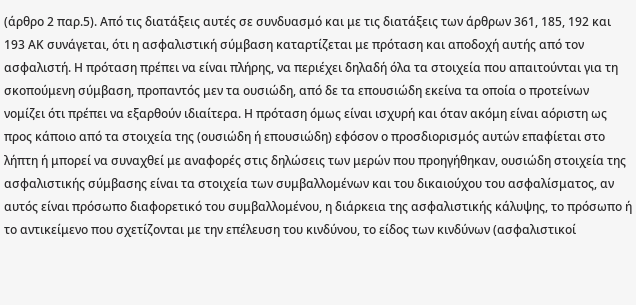(άρθρο 2 παρ.5). Από τις διατάξεις αυτές σε συνδυασμό και με τις διατάξεις των άρθρων 361, 185, 192 και 193 ΑΚ συνάγεται, ότι η ασφαλιστική σύμβαση καταρτίζεται με πρόταση και αποδοχή αυτής από τον ασφαλιστή. Η πρόταση πρέπει να είναι πλήρης, να περιέχει δηλαδή όλα τα στοιχεία που απαιτούνται για τη σκοπούμενη σύμβαση, προπαντός μεν τα ουσιώδη, από δε τα επουσιώδη εκείνα τα οποία ο προτείνων νομίζει ότι πρέπει να εξαρθούν ιδιαίτερα. Η πρόταση όμως είναι ισχυρή και όταν ακόμη είναι αόριστη ως προς κάποιο από τα στοιχεία της (ουσιώδη ή επουσιώδη) εφόσον ο προσδιορισμός αυτών επαφίεται στο λήπτη ή μπορεί να συναχθεί με αναφορές στις δηλώσεις των μερών που προηγήθηκαν, ουσιώδη στοιχεία της ασφαλιστικής σύμβασης είναι τα στοιχεία των συμβαλλομένων και του δικαιούχου του ασφαλίσματος, αν αυτός είναι πρόσωπο διαφορετικό του συμβαλλομένου, η διάρκεια της ασφαλιστικής κάλυψης, το πρόσωπο ή το αντικείμενο που σχετίζονται με την επέλευση του κινδύνου, το είδος των κινδύνων (ασφαλιστικοί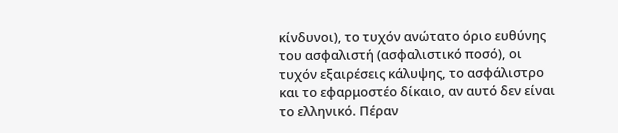κίνδυνοι), το τυχόν ανώτατο όριο ευθύνης του ασφαλιστή (ασφαλιστικό ποσό), οι τυχόν εξαιρέσεις κάλυψης, το ασφάλιστρο και το εφαρμοστέο δίκαιο, αν αυτό δεν είναι το ελληνικό. Πέραν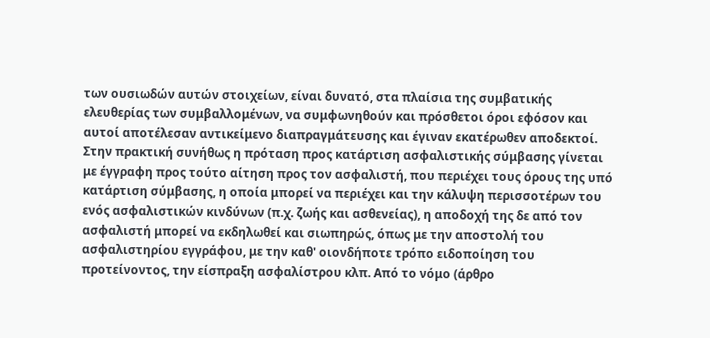των ουσιωδών αυτών στοιχείων, είναι δυνατό, στα πλαίσια της συμβατικής ελευθερίας των συμβαλλομένων, να συμφωνηθούν και πρόσθετοι όροι εφόσον και αυτοί αποτέλεσαν αντικείμενο διαπραγμάτευσης και έγιναν εκατέρωθεν αποδεκτοί. Στην πρακτική συνήθως η πρόταση προς κατάρτιση ασφαλιστικής σύμβασης γίνεται με έγγραφη προς τούτο αίτηση προς τον ασφαλιστή, που περιέχει τους όρους της υπό κατάρτιση σύμβασης, η οποία μπορεί να περιέχει και την κάλυψη περισσοτέρων του ενός ασφαλιστικών κινδύνων (π.χ. ζωής και ασθενείας), η αποδοχή της δε από τον ασφαλιστή μπορεί να εκδηλωθεί και σιωπηρώς, όπως με την αποστολή του ασφαλιστηρίου εγγράφου, με την καθ' οιονδήποτε τρόπο ειδοποίηση του προτείνοντος, την είσπραξη ασφαλίστρου κλπ. Από το νόμο (άρθρο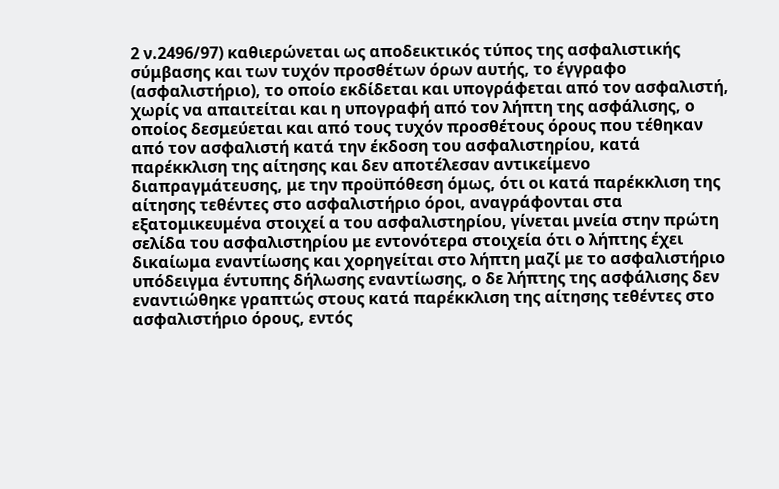2 ν.2496/97) καθιερώνεται ως αποδεικτικός τύπος της ασφαλιστικής σύμβασης και των τυχόν προσθέτων όρων αυτής, το έγγραφο (ασφαλιστήριο), το οποίο εκδίδεται και υπογράφεται από τον ασφαλιστή, χωρίς να απαιτείται και η υπογραφή από τον λήπτη της ασφάλισης, ο οποίος δεσμεύεται και από τους τυχόν προσθέτους όρους που τέθηκαν από τον ασφαλιστή κατά την έκδοση του ασφαλιστηρίου, κατά παρέκκλιση της αίτησης και δεν αποτέλεσαν αντικείμενο διαπραγμάτευσης, με την προϋπόθεση όμως, ότι οι κατά παρέκκλιση της αίτησης τεθέντες στο ασφαλιστήριο όροι, αναγράφονται στα εξατομικευμένα στοιχεί α του ασφαλιστηρίου, γίνεται μνεία στην πρώτη σελίδα του ασφαλιστηρίου με εντονότερα στοιχεία ότι ο λήπτης έχει δικαίωμα εναντίωσης και χορηγείται στο λήπτη μαζί με το ασφαλιστήριο υπόδειγμα έντυπης δήλωσης εναντίωσης, ο δε λήπτης της ασφάλισης δεν εναντιώθηκε γραπτώς στους κατά παρέκκλιση της αίτησης τεθέντες στο ασφαλιστήριο όρους, εντός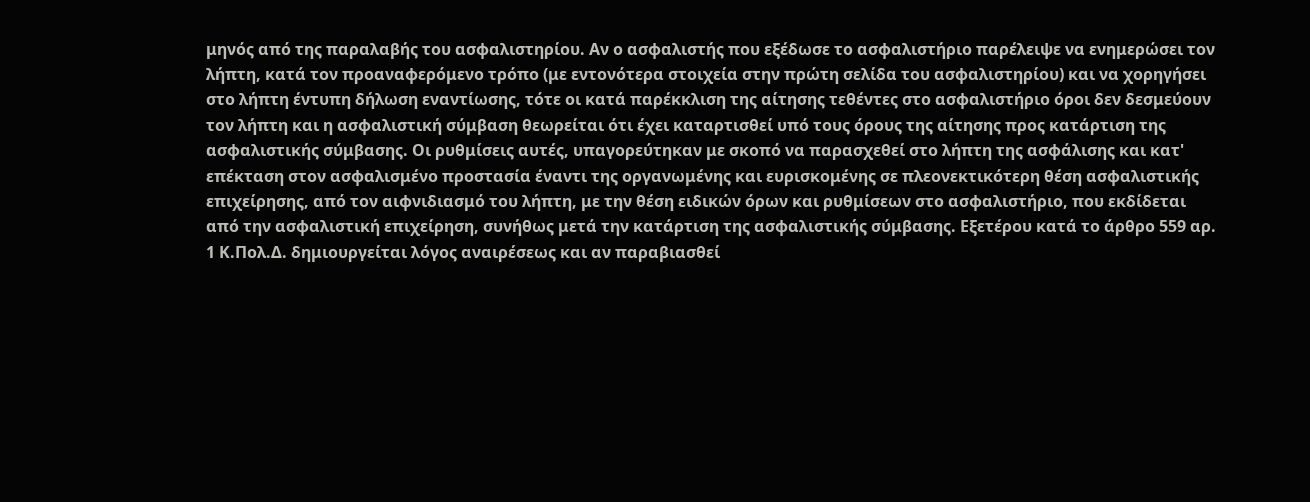μηνός από της παραλαβής του ασφαλιστηρίου. Αν ο ασφαλιστής που εξέδωσε το ασφαλιστήριο παρέλειψε να ενημερώσει τον λήπτη, κατά τον προαναφερόμενο τρόπο (με εντονότερα στοιχεία στην πρώτη σελίδα του ασφαλιστηρίου) και να χορηγήσει στο λήπτη έντυπη δήλωση εναντίωσης, τότε οι κατά παρέκκλιση της αίτησης τεθέντες στο ασφαλιστήριο όροι δεν δεσμεύουν τον λήπτη και η ασφαλιστική σύμβαση θεωρείται ότι έχει καταρτισθεί υπό τους όρους της αίτησης προς κατάρτιση της ασφαλιστικής σύμβασης. Οι ρυθμίσεις αυτές, υπαγορεύτηκαν με σκοπό να παρασχεθεί στο λήπτη της ασφάλισης και κατ' επέκταση στον ασφαλισμένο προστασία έναντι της οργανωμένης και ευρισκομένης σε πλεονεκτικότερη θέση ασφαλιστικής επιχείρησης, από τον αιφνιδιασμό του λήπτη, με την θέση ειδικών όρων και ρυθμίσεων στο ασφαλιστήριο, που εκδίδεται από την ασφαλιστική επιχείρηση, συνήθως μετά την κατάρτιση της ασφαλιστικής σύμβασης. Εξετέρου κατά το άρθρο 559 αρ. 1 Κ.Πολ.Δ. δημιουργείται λόγος αναιρέσεως και αν παραβιασθεί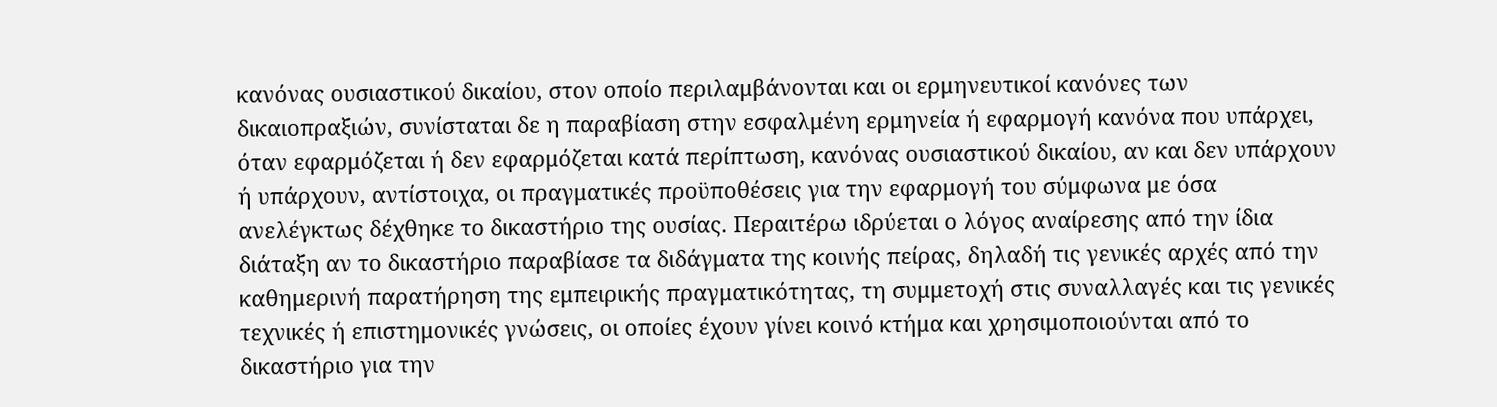κανόνας ουσιαστικού δικαίου, στον οποίο περιλαμβάνονται και οι ερμηνευτικοί κανόνες των δικαιοπραξιών, συνίσταται δε η παραβίαση στην εσφαλμένη ερμηνεία ή εφαρμογή κανόνα που υπάρχει, όταν εφαρμόζεται ή δεν εφαρμόζεται κατά περίπτωση, κανόνας ουσιαστικού δικαίου, αν και δεν υπάρχουν ή υπάρχουν, αντίστοιχα, οι πραγματικές προϋποθέσεις για την εφαρμογή του σύμφωνα με όσα ανελέγκτως δέχθηκε το δικαστήριο της ουσίας. Περαιτέρω ιδρύεται ο λόγος αναίρεσης από την ίδια διάταξη αν το δικαστήριο παραβίασε τα διδάγματα της κοινής πείρας, δηλαδή τις γενικές αρχές από την καθημερινή παρατήρηση της εμπειρικής πραγματικότητας, τη συμμετοχή στις συναλλαγές και τις γενικές τεχνικές ή επιστημονικές γνώσεις, οι οποίες έχουν γίνει κοινό κτήμα και χρησιμοποιούνται από το δικαστήριο για την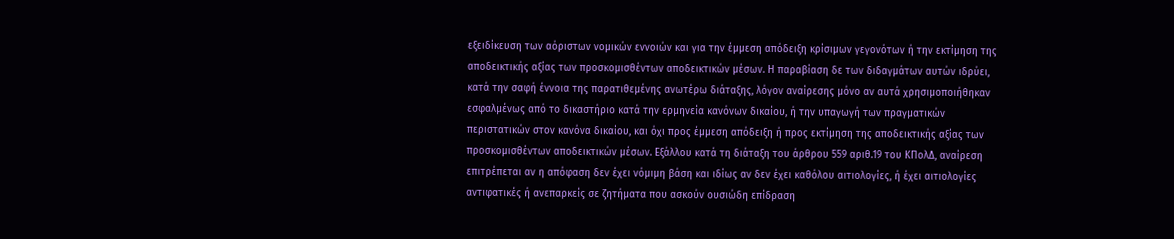εξειδίκευση των αόριστων νομικών εννοιών και για την έμμεση απόδειξη κρίσιμων γεγονότων ή την εκτίμηση της αποδεικτικής αξίας των προσκομισθέντων αποδεικτικών μέσων. Η παραβίαση δε των διδαγμάτων αυτών ιδρύει, κατά την σαφή έννοια της παρατιθεμένης ανωτέρω διάταξης, λόγον αναίρεσης μόνο αν αυτά χρησιμοποιήθηκαν εσφαλμένως από το δικαστήριο κατά την ερμηνεία κανόνων δικαίου, ή την υπαγωγή των πραγματικών περιστατικών στον κανόνα δικαίου, και όχι προς έμμεση απόδειξη ή προς εκτίμηση της αποδεικτικής αξίας των προσκομισθέντων αποδεικτικών μέσων. Εξάλλου κατά τη διάταξη του άρθρου 559 αριθ.19 του ΚΠολΔ, αναίρεση επιτρέπεται αν η απόφαση δεν έχει νόμιμη βάση και ιδίως αν δεν έχει καθόλου αιτιολογίες, ή έχει αιτιολογίες αντιφατικές ή ανεπαρκείς σε ζητήματα που ασκούν ουσιώδη επίδραση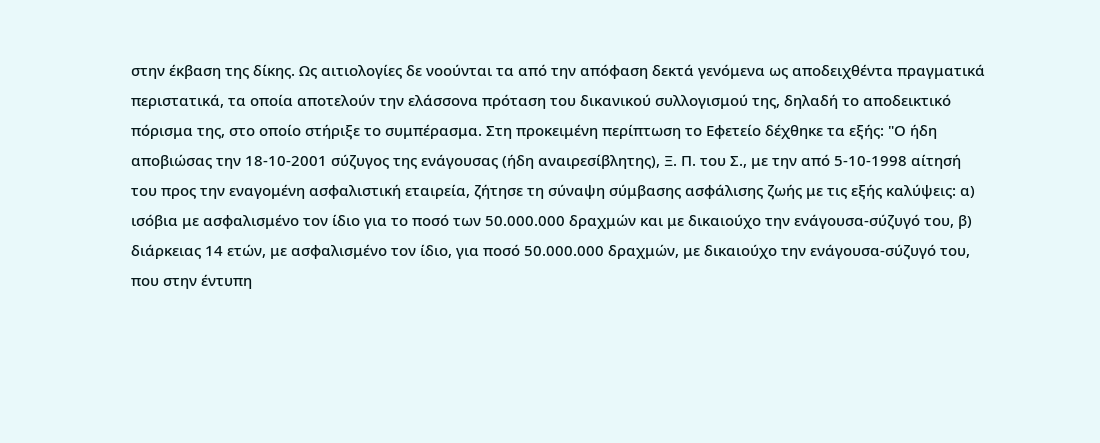στην έκβαση της δίκης. Ως αιτιολογίες δε νοούνται τα από την απόφαση δεκτά γενόμενα ως αποδειχθέντα πραγματικά περιστατικά, τα οποία αποτελούν την ελάσσονα πρόταση του δικανικού συλλογισμού της, δηλαδή το αποδεικτικό πόρισμα της, στο οποίο στήριξε το συμπέρασμα. Στη προκειμένη περίπτωση το Εφετείο δέχθηκε τα εξής: "Ο ήδη αποβιώσας την 18-10-2001 σύζυγος της ενάγουσας (ήδη αναιρεσίβλητης), Ξ. Π. του Σ., με την από 5-10-1998 αίτησή του προς την εναγομένη ασφαλιστική εταιρεία, ζήτησε τη σύναψη σύμβασης ασφάλισης ζωής με τις εξής καλύψεις: α) ισόβια με ασφαλισμένο τον ίδιο για το ποσό των 50.000.000 δραχμών και με δικαιούχο την ενάγουσα-σύζυγό του, β) διάρκειας 14 ετών, με ασφαλισμένο τον ίδιο, για ποσό 50.000.000 δραχμών, με δικαιούχο την ενάγουσα-σύζυγό του, που στην έντυπη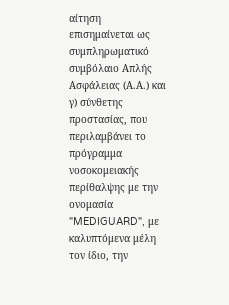αίτηση επισημαίνεται ως συμπληρωματικό συμβόλαιο Απλής Ασφάλειας (Α.Α.) και γ) σύνθετης προστασίας, που περιλαμβάνει το πρόγραμμα νοσοκομειακής περίθαλψης με την ονομασία "MEDIGUARD", με καλυπτόμενα μέλη τον ίδιο, την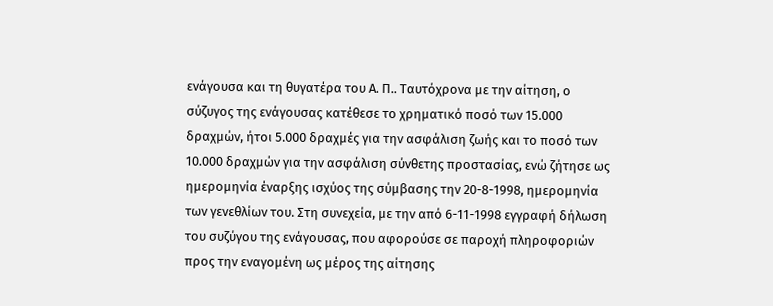ενάγουσα και τη θυγατέρα του Α. Π.. Ταυτόχρονα με την αίτηση, ο σύζυγος της ενάγουσας κατέθεσε το χρηματικό ποσό των 15.000 δραχμών, ήτοι 5.000 δραχμές για την ασφάλιση ζωής και το ποσό των 10.000 δραχμών για την ασφάλιση σύνθετης προστασίας, ενώ ζήτησε ως ημερομηνία έναρξης ισχύος της σύμβασης την 20-8-1998, ημερομηνία των γενεθλίων του. Στη συνεχεία, με την από 6-11-1998 εγγραφή δήλωση του συζύγου της ενάγουσας, που αφορούσε σε παροχή πληροφοριών προς την εναγομένη ως μέρος της αίτησης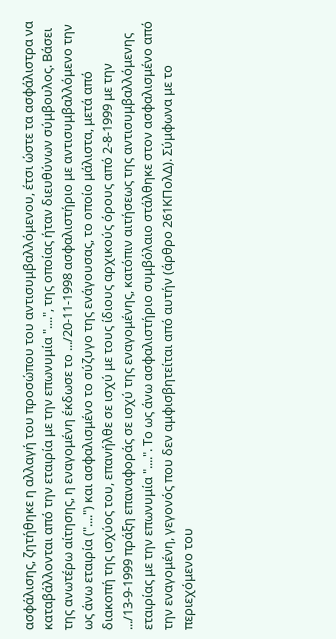ασφάλισης, ζητήθηκε η αλλαγή του προσώπου του αντισυμβαλλόμενου, έτσι ώστε τα ασφάλιστρα να καταβάλλονται από την εταιρία με την επωνυμία "....", της οποίας ήταν διευθύνων σύμβουλος. Βάσει της ανωτέρω αίτησης, η εναγομένη έκδωσε το .../20-11-1998 ασφαλιστήριο με αντισυμβαλλόμενο την ως άνω εταιρία ("....") και ασφαλισμένο το σύζυγο της ενάγουσας, το οποίο μάλιστα, μετά από διακοπή της ισχύος του, επανήλθε σε ισχύ με τους ίδιους αρχικούς όρους από 2-8-1999 με την .../13-9-1999 πράξη επαναφοράς σε ισχύ της εναγομένης, κατόπιν αιτήσεως της αντισυμβαλλόμενης εταιρίας με την επωνυμία "....". Το ως άνω ασφαλιστήριο συμβόλαιο στάλθηκε στον ασφαλισμένο από την εναγομένη, γεγονός που δεν αμφισβητείται από αυτήν (άρθρο 261ΚΠολΔ). Σύμφωνα με το περιεχόμενο του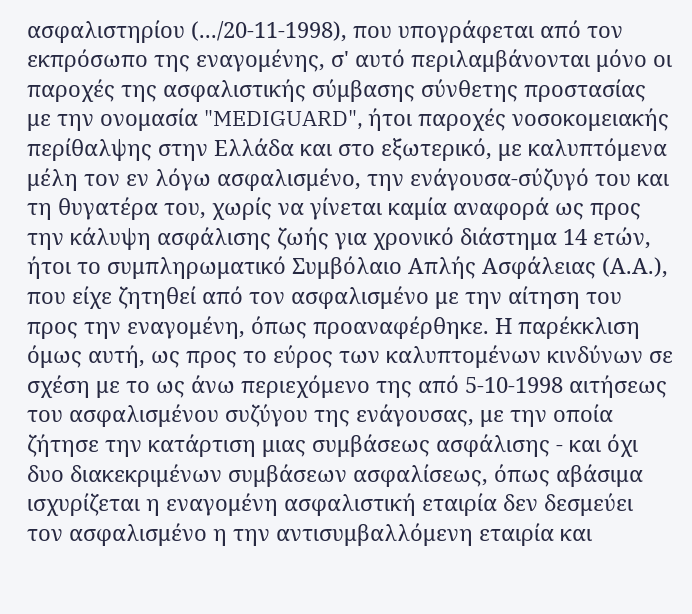ασφαλιστηρίου (.../20-11-1998), που υπογράφεται από τον εκπρόσωπο της εναγομένης, σ' αυτό περιλαμβάνονται μόνο οι παροχές της ασφαλιστικής σύμβασης σύνθετης προστασίας με την ονομασία "MEDIGUARD", ήτοι παροχές νοσοκομειακής περίθαλψης στην Ελλάδα και στο εξωτερικό, με καλυπτόμενα μέλη τον εν λόγω ασφαλισμένο, την ενάγουσα-σύζυγό του και τη θυγατέρα του, χωρίς να γίνεται καμία αναφορά ως προς την κάλυψη ασφάλισης ζωής για χρονικό διάστημα 14 ετών, ήτοι το συμπληρωματικό Συμβόλαιο Απλής Ασφάλειας (Α.Α.), που είχε ζητηθεί από τον ασφαλισμένο με την αίτηση του προς την εναγομένη, όπως προαναφέρθηκε. Η παρέκκλιση όμως αυτή, ως προς το εύρος των καλυπτομένων κινδύνων σε σχέση με το ως άνω περιεχόμενο της από 5-10-1998 αιτήσεως του ασφαλισμένου συζύγου της ενάγουσας, με την οποία ζήτησε την κατάρτιση μιας συμβάσεως ασφάλισης - και όχι δυο διακεκριμένων συμβάσεων ασφαλίσεως, όπως αβάσιμα ισχυρίζεται η εναγομένη ασφαλιστική εταιρία δεν δεσμεύει τον ασφαλισμένο η την αντισυμβαλλόμενη εταιρία και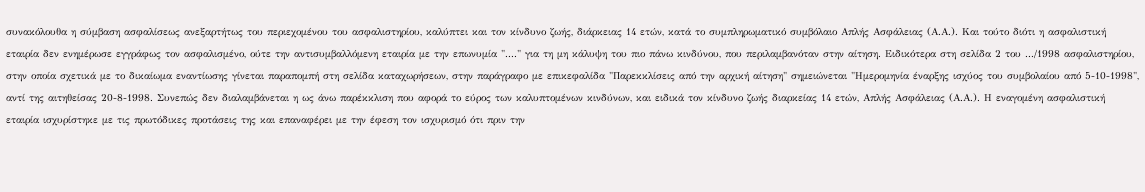συνακόλουθα η σύμβαση ασφαλίσεως ανεξαρτήτως του περιεχομένου του ασφαλιστηρίου, καλύπτει και τον κίνδυνο ζωής, διάρκειας 14 ετών, κατά το συμπληρωματικό συμβόλαιο Απλής Ασφάλειας (Α.Α.). Και τούτο διότι η ασφαλιστική εταιρία δεν ενημέρωσε εγγράφως τον ασφαλισμένο, ούτε την αντισυμβαλλόμενη εταιρία με την επωνυμία "...." για τη μη κάλυψη του πιο πάνω κινδύνου, που περιλαμβανόταν στην αίτηση. Ειδικότερα στη σελίδα 2 του .../1998 ασφαλιστηρίου, στην οποία σχετικά με το δικαίωμα εναντίωσης γίνεται παραπομπή στη σελίδα καταχωρήσεων, στην παράγραφο με επικεφαλίδα "Παρεκκλίσεις από την αρχική αίτηση" σημειώνεται "Ημερομηνία έναρξης ισχύος του συμβολαίου από 5-10-1998", αντί της αιτηθείσας 20-8-1998. Συνεπώς δεν διαλαμβάνεται η ως άνω παρέκκλιση που αφορά το εύρος των καλυπτομένων κινδύνων, και ειδικά τον κίνδυνο ζωής διαρκείας 14 ετών, Απλής Ασφάλειας (Α.Α.). Η εναγομένη ασφαλιστική εταιρία ισχυρίστηκε με τις πρωτόδικες προτάσεις της και επαναφέρει με την έφεση τον ισχυρισμό ότι πριν την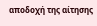αποδοχή της αίτησης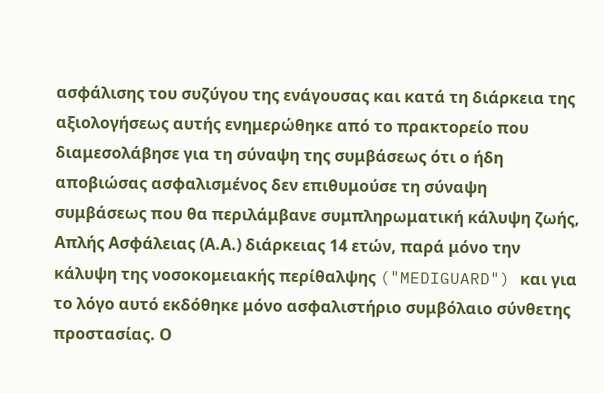ασφάλισης του συζύγου της ενάγουσας και κατά τη διάρκεια της αξιολογήσεως αυτής ενημερώθηκε από το πρακτορείο που διαμεσολάβησε για τη σύναψη της συμβάσεως ότι ο ήδη αποβιώσας ασφαλισμένος δεν επιθυμούσε τη σύναψη συμβάσεως που θα περιλάμβανε συμπληρωματική κάλυψη ζωής, Απλής Ασφάλειας (Α.Α.) διάρκειας 14 ετών, παρά μόνο την κάλυψη της νοσοκομειακής περίθαλψης ("MEDIGUARD") και για το λόγο αυτό εκδόθηκε μόνο ασφαλιστήριο συμβόλαιο σύνθετης προστασίας. Ο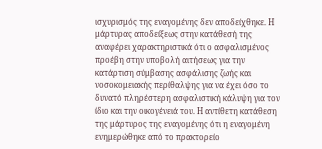ισχυρισμός της εναγομένης δεν αποδείχθηκε. Η μάρτυρας αποδείξεως στην κατάθεσή της αναφέρει χαρακτηριστικά ότι ο ασφαλισμένος προέβη στην υποβολή αιτήσεως για την κατάρτιση σύμβασης ασφάλισης ζωής και νοσοκομειακής περίθαλψης για να έχει όσο το δυνατό πληρέστερη ασφαλιστική κάλυψη για τον ίδιο και την οικογένειά του. Η αντίθετη κατάθεση της μάρτυρος της εναγομένης ότι η εναγομένη ενημερώθηκε από το πρακτορείο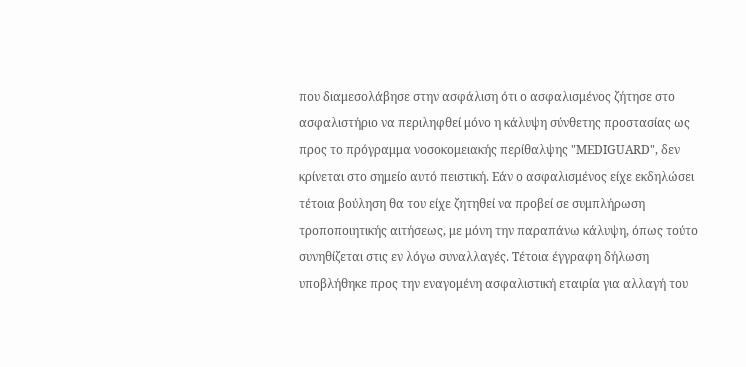που διαμεσολάβησε στην ασφάλιση ότι ο ασφαλισμένος ζήτησε στο ασφαλιστήριο να περιληφθεί μόνο η κάλυψη σύνθετης προστασίας ως προς το πρόγραμμα νοσοκομειακής περίθαλψης "MEDIGUARD", δεν κρίνεται στο σημείο αυτό πειστική. Εάν ο ασφαλισμένος είχε εκδηλώσει τέτοια βούληση θα του είχε ζητηθεί να προβεί σε συμπλήρωση τροποποιητικής αιτήσεως, με μόνη την παραπάνω κάλυψη, όπως τούτο συνηθίζεται στις εν λόγω συναλλαγές. Τέτοια έγγραφη δήλωση υποβλήθηκε προς την εναγομένη ασφαλιστική εταιρία για αλλαγή του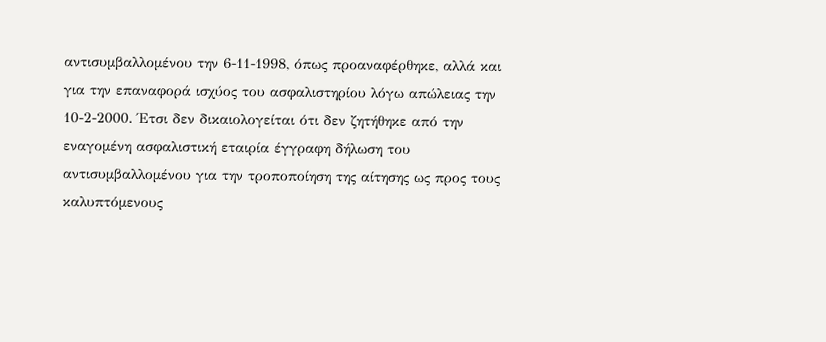αντισυμβαλλομένου την 6-11-1998, όπως προαναφέρθηκε, αλλά και για την επαναφορά ισχύος του ασφαλιστηρίου λόγω απώλειας την 10-2-2000. Έτσι δεν δικαιολογείται ότι δεν ζητήθηκε από την εναγομένη ασφαλιστική εταιρία έγγραφη δήλωση του αντισυμβαλλομένου για την τροποποίηση της αίτησης ως προς τους καλυπτόμενους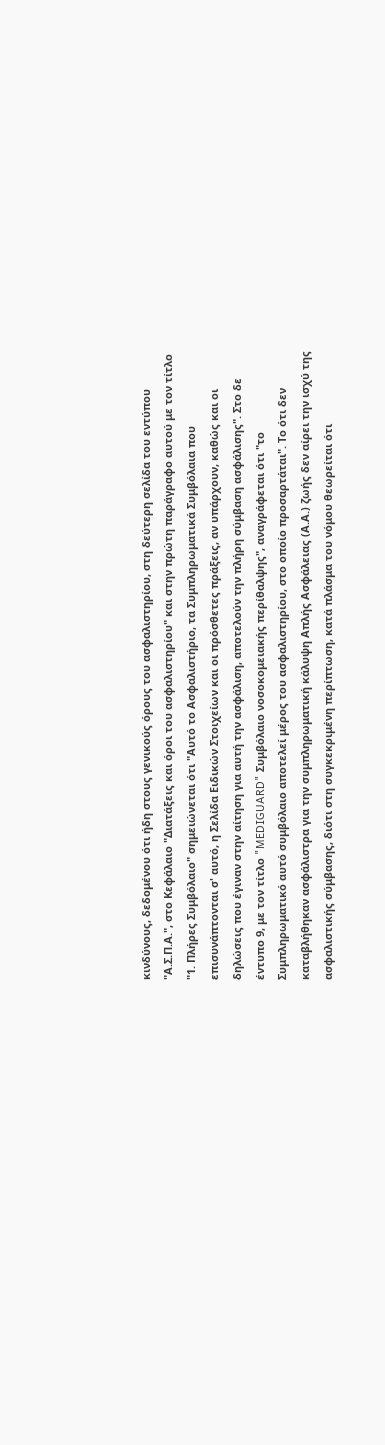κινδύνους, δεδομένου ότι ήδη στους γενικούς όρους του ασφαλιστηρίου, στη δεύτερη σελίδα του εντύπου "Α.Σ.Π.Α.", στο Κεφάλαιο "Διατάξεις και όροι του ασφαλιστηρίου" και στην πρώτη παράγραφο αυτού με τον τίτλο "1. Πλήρες Συμβόλαιο" σημειώνεται ότι "Αυτό το Ασφαλιστήριο, τα Συμπληρωματικά Συμβόλαια που επισυνάπτονται σ' αυτό, η Σελίδα Ειδικών Στοιχείων και οι πρόσθετες πράξεις, αν υπάρχουν, καθώς και οι δηλώσεις που έγιναν στην αίτηση για αυτή την ασφάλιση, αποτελούν την πλήρη σύμβαση ασφάλισης". Στο δε έντυπο 9, με τον τίτλο "MEDIGUARD" Συμβόλαιο νοσοκομειακής περίθαλψης", αναγράφεται ότι "το Συμπληρωματικό αυτό συμβόλαιο αποτελεί μέρος του ασφαλιστηρίου, στο οποίο προσαρτάται". Το ότι δεν καταβλήθηκαν ασφάλιστρα για την συμπληρωματική κάλυψη Απλής Ασφάλειας (Α.Α.) ζωής δεν αίρει την ισχύ της ασφαλιστικής σύμβασης, διότι στη συγκεκριμένη περίπτωση, κατά πλάσμα του νόμου θεωρείται ότι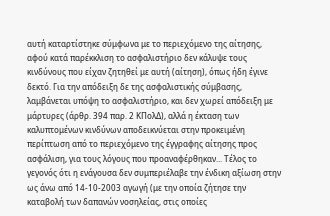αυτή καταρτίστηκε σύμφωνα με το περιεχόμενο της αίτησης, αφού κατά παρέκκλιση το ασφαλιστήριο δεν κάλυψε τους κινδύνους που είχαν ζητηθεί με αυτή (αίτηση), όπως ήδη έγινε δεκτό. Για την απόδειξη δε της ασφαλιστικής σύμβασης, λαμβάνεται υπόψη το ασφαλιστήριο, και δεν χωρεί απόδειξη με μάρτυρες (άρθρ. 394 παρ. 2 ΚΠολΔ), αλλά η έκταση των καλυπτομένων κινδύνων αποδεικνύεται στην προκειμένη περίπτωση από το περιεχόμενο της έγγραφης αίτησης προς ασφάλιση, για τους λόγους που προαναφέρθηκαν... Τέλος το γεγονός ότι η ενάγουσα δεν συμπεριέλαβε την ένδικη αξίωση στην ως άνω από 14-10-2003 αγωγή (με την οποία ζήτησε την καταβολή των δαπανών νοσηλείας, στις οποίες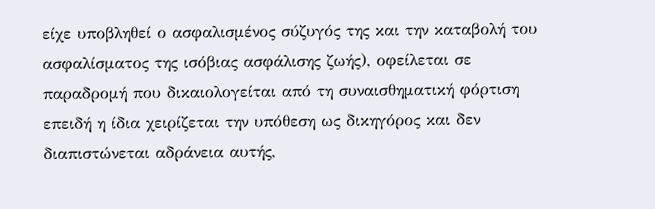είχε υποβληθεί ο ασφαλισμένος σύζυγός της και την καταβολή του ασφαλίσματος της ισόβιας ασφάλισης ζωής), οφείλεται σε παραδρομή που δικαιολογείται από τη συναισθηματική φόρτιση επειδή η ίδια χειρίζεται την υπόθεση ως δικηγόρος και δεν διαπιστώνεται αδράνεια αυτής,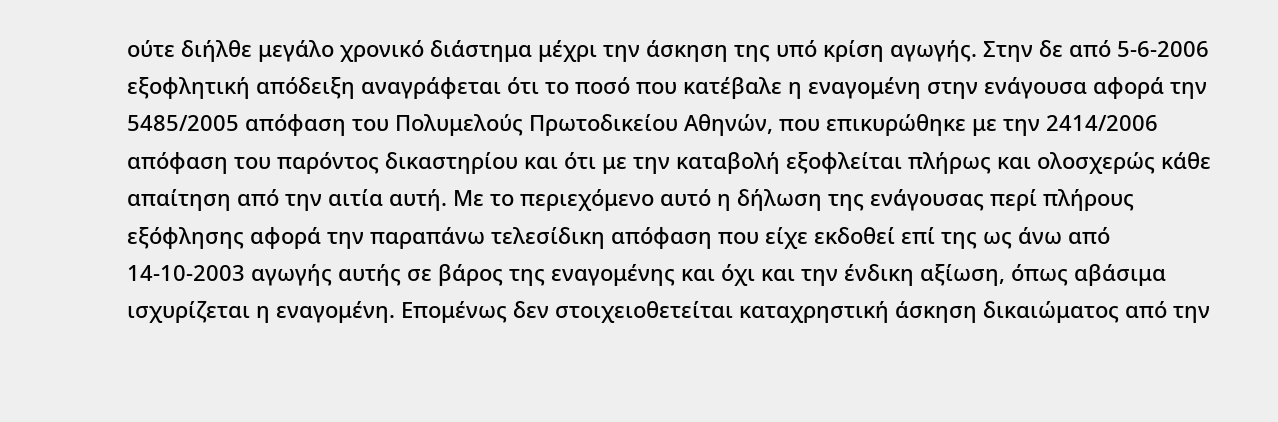ούτε διήλθε μεγάλο χρονικό διάστημα μέχρι την άσκηση της υπό κρίση αγωγής. Στην δε από 5-6-2006 εξοφλητική απόδειξη αναγράφεται ότι το ποσό που κατέβαλε η εναγομένη στην ενάγουσα αφορά την 5485/2005 απόφαση του Πολυμελούς Πρωτοδικείου Αθηνών, που επικυρώθηκε με την 2414/2006 απόφαση του παρόντος δικαστηρίου και ότι με την καταβολή εξοφλείται πλήρως και ολοσχερώς κάθε απαίτηση από την αιτία αυτή. Με το περιεχόμενο αυτό η δήλωση της ενάγουσας περί πλήρους εξόφλησης αφορά την παραπάνω τελεσίδικη απόφαση που είχε εκδοθεί επί της ως άνω από 14-10-2003 αγωγής αυτής σε βάρος της εναγομένης και όχι και την ένδικη αξίωση, όπως αβάσιμα ισχυρίζεται η εναγομένη. Επομένως δεν στοιχειοθετείται καταχρηστική άσκηση δικαιώματος από την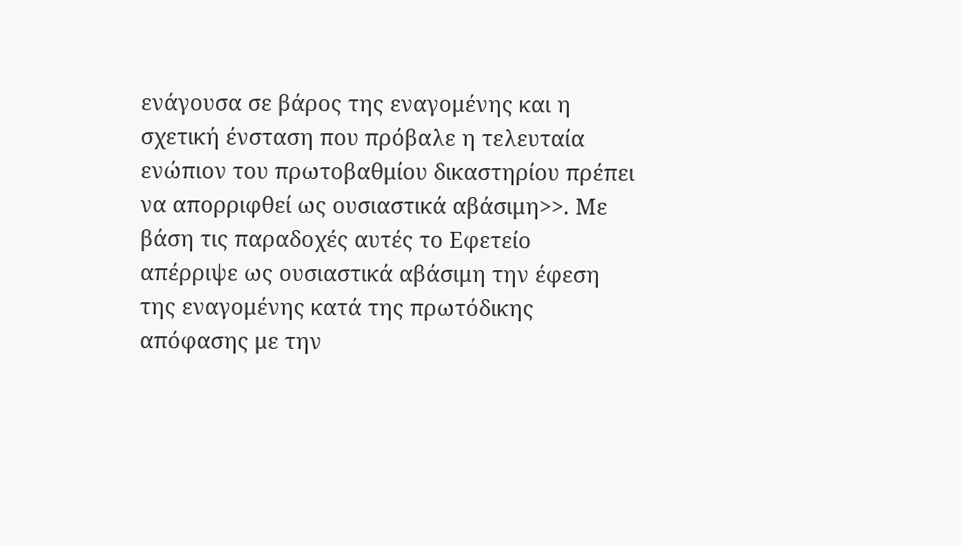ενάγουσα σε βάρος της εναγομένης και η σχετική ένσταση που πρόβαλε η τελευταία ενώπιον του πρωτοβαθμίου δικαστηρίου πρέπει να απορριφθεί ως ουσιαστικά αβάσιμη>>. Με βάση τις παραδοχές αυτές το Εφετείο απέρριψε ως ουσιαστικά αβάσιμη την έφεση της εναγομένης κατά της πρωτόδικης απόφασης με την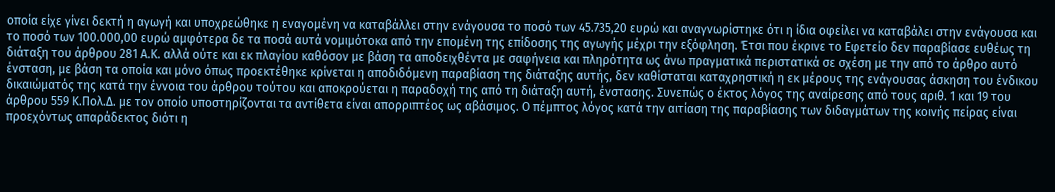οποία είχε γίνει δεκτή η αγωγή και υποχρεώθηκε η εναγομένη να καταβάλλει στην ενάγουσα το ποσό των 45.735,20 ευρώ και αναγνωρίστηκε ότι η ίδια οφείλει να καταβάλει στην ενάγουσα και το ποσό των 100.000,00 ευρώ αμφότερα δε τα ποσά αυτά νομιμότοκα από την επομένη της επίδοσης της αγωγής μέχρι την εξόφληση. Έτσι που έκρινε το Εφετείο δεν παραβίασε ευθέως τη διάταξη του άρθρου 281 Α.Κ. αλλά ούτε και εκ πλαγίου καθόσον με βάση τα αποδειχθέντα με σαφήνεια και πληρότητα ως άνω πραγματικά περιστατικά σε σχέση με την από το άρθρο αυτό ένσταση, με βάση τα οποία και μόνο όπως προεκτέθηκε κρίνεται η αποδιδόμενη παραβίαση της διάταξης αυτής, δεν καθίσταται καταχρηστική η εκ μέρους της ενάγουσας άσκηση του ένδικου δικαιώματός της κατά την έννοια του άρθρου τούτου και αποκρούεται η παραδοχή της από τη διάταξη αυτή, ένστασης. Συνεπώς ο έκτος λόγος της αναίρεσης από τους αριθ. 1 και 19 του άρθρου 559 Κ.Πολ.Δ. με τον οποίο υποστηρίζονται τα αντίθετα είναι απορριπτέος ως αβάσιμος. Ο πέμπτος λόγος κατά την αιτίαση της παραβίασης των διδαγμάτων της κοινής πείρας είναι προεχόντως απαράδεκτος διότι η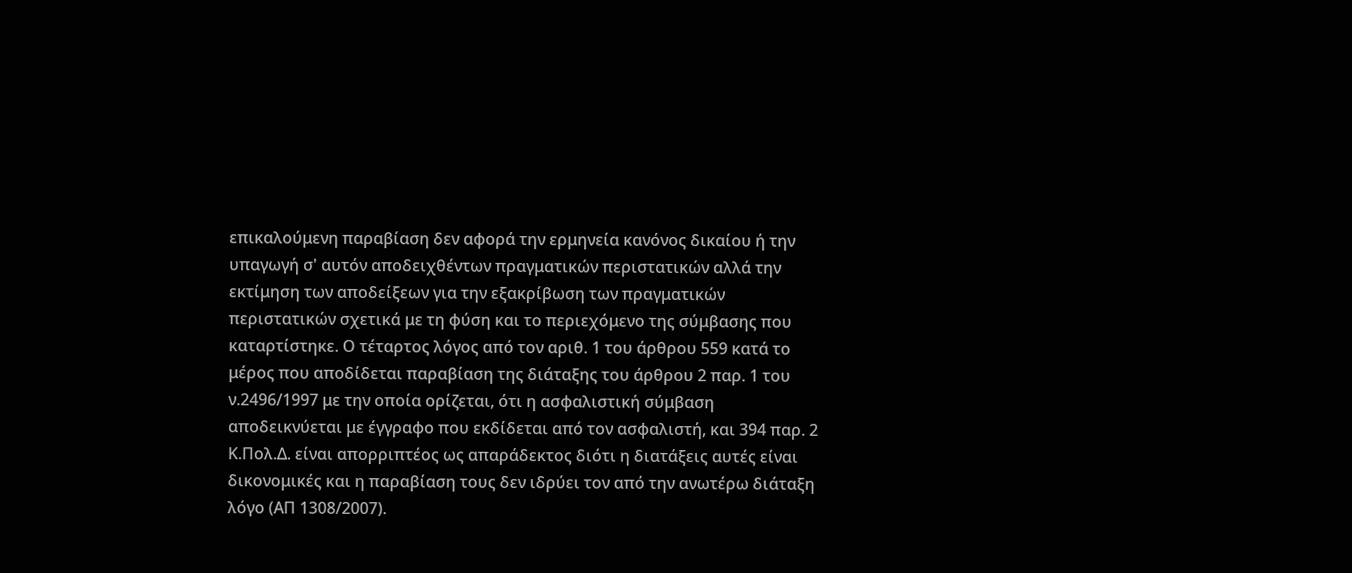επικαλούμενη παραβίαση δεν αφορά την ερμηνεία κανόνος δικαίου ή την υπαγωγή σ' αυτόν αποδειχθέντων πραγματικών περιστατικών αλλά την εκτίμηση των αποδείξεων για την εξακρίβωση των πραγματικών περιστατικών σχετικά με τη φύση και το περιεχόμενο της σύμβασης που καταρτίστηκε. Ο τέταρτος λόγος από τον αριθ. 1 του άρθρου 559 κατά το μέρος που αποδίδεται παραβίαση της διάταξης του άρθρου 2 παρ. 1 του ν.2496/1997 με την οποία ορίζεται, ότι η ασφαλιστική σύμβαση αποδεικνύεται με έγγραφο που εκδίδεται από τον ασφαλιστή, και 394 παρ. 2 Κ.Πολ.Δ. είναι απορριπτέος ως απαράδεκτος διότι η διατάξεις αυτές είναι δικονομικές και η παραβίαση τους δεν ιδρύει τον από την ανωτέρω διάταξη λόγο (ΑΠ 1308/2007).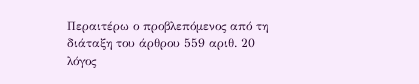Περαιτέρω ο προβλεπόμενος από τη διάταξη του άρθρου 559 αριθ. 20 λόγος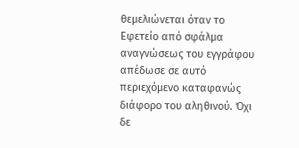θεμελιώνεται όταν το Εφετείο από σφάλμα αναγνώσεως του εγγράφου απέδωσε σε αυτό περιεχόμενο καταφανώς διάφορο του αληθινού. Όχι δε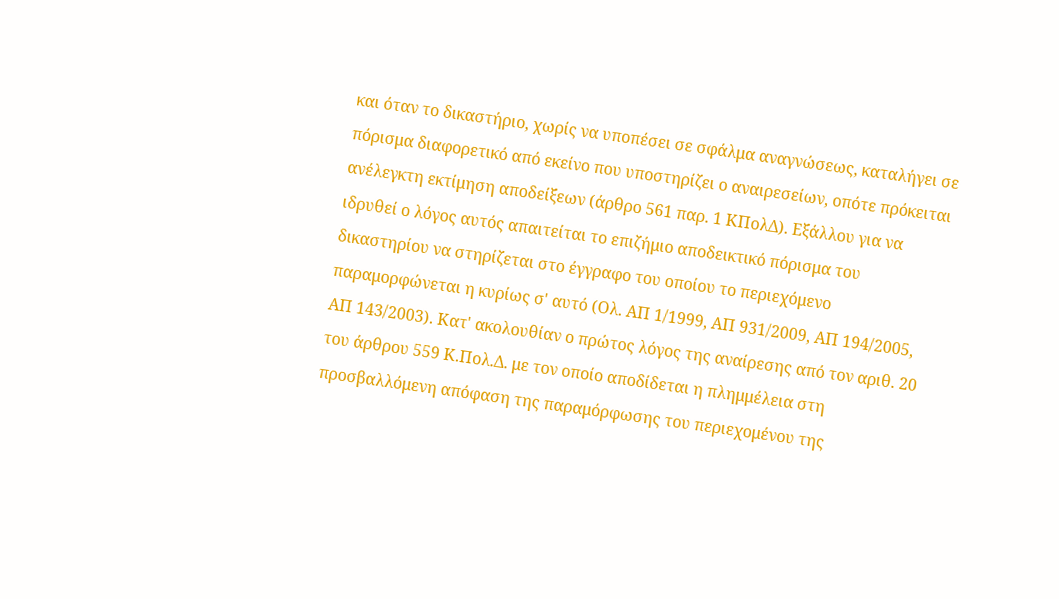και όταν το δικαστήριο, χωρίς να υποπέσει σε σφάλμα αναγνώσεως, καταλήγει σε πόρισμα διαφορετικό από εκείνο που υποστηρίζει ο αναιρεσείων, οπότε πρόκειται ανέλεγκτη εκτίμηση αποδείξεων (άρθρο 561 παρ. 1 ΚΠολΔ). Εξάλλου για να ιδρυθεί ο λόγος αυτός απαιτείται το επιζήμιο αποδεικτικό πόρισμα του δικαστηρίου να στηρίζεται στο έγγραφο του οποίου το περιεχόμενο παραμορφώνεται η κυρίως σ' αυτό (Ολ. ΑΠ 1/1999, ΑΠ 931/2009, ΑΠ 194/2005, ΑΠ 143/2003). Κατ' ακολουθίαν ο πρώτος λόγος της αναίρεσης από τον αριθ. 20 του άρθρου 559 Κ.Πολ.Δ. με τον οποίο αποδίδεται η πλημμέλεια στη προσβαλλόμενη απόφαση της παραμόρφωσης του περιεχομένου της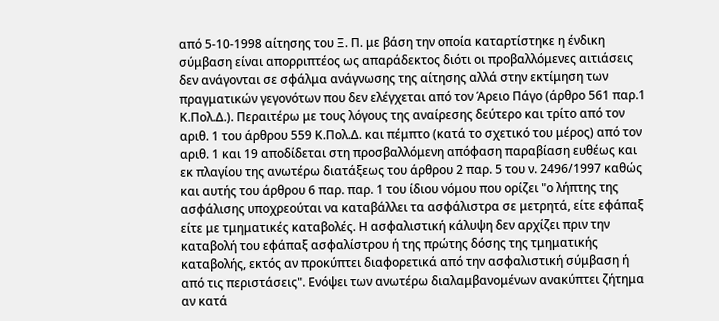από 5-10-1998 αίτησης του Ξ. Π. με βάση την οποία καταρτίστηκε η ένδικη σύμβαση είναι απορριπτέος ως απαράδεκτος διότι οι προβαλλόμενες αιτιάσεις δεν ανάγονται σε σφάλμα ανάγνωσης της αίτησης αλλά στην εκτίμηση των πραγματικών γεγονότων που δεν ελέγχεται από τον Άρειο Πάγο (άρθρο 561 παρ.1 Κ.Πολ.Δ.). Περαιτέρω με τους λόγους της αναίρεσης δεύτερο και τρίτο από τον αριθ. 1 του άρθρου 559 Κ.Πολ.Δ. και πέμπτο (κατά το σχετικό του μέρος) από τον αριθ. 1 και 19 αποδίδεται στη προσβαλλόμενη απόφαση παραβίαση ευθέως και εκ πλαγίου της ανωτέρω διατάξεως του άρθρου 2 παρ. 5 του ν. 2496/1997 καθώς και αυτής του άρθρου 6 παρ. παρ. 1 του ίδιου νόμου που ορίζει "ο λήπτης της ασφάλισης υποχρεούται να καταβάλλει τα ασφάλιστρα σε μετρητά, είτε εφάπαξ είτε με τμηματικές καταβολές. Η ασφαλιστική κάλυψη δεν αρχίζει πριν την καταβολή του εφάπαξ ασφαλίστρου ή της πρώτης δόσης της τμηματικής καταβολής, εκτός αν προκύπτει διαφορετικά από την ασφαλιστική σύμβαση ή από τις περιστάσεις". Ενόψει των ανωτέρω διαλαμβανομένων ανακύπτει ζήτημα αν κατά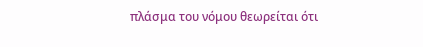πλάσμα του νόμου θεωρείται ότι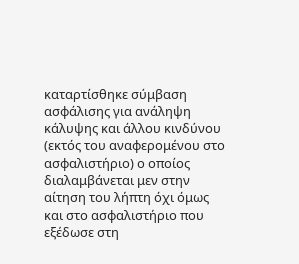καταρτίσθηκε σύμβαση ασφάλισης για ανάληψη κάλυψης και άλλου κινδύνου (εκτός του αναφερομένου στο ασφαλιστήριο) ο οποίος διαλαμβάνεται μεν στην αίτηση του λήπτη όχι όμως και στο ασφαλιστήριο που εξέδωσε στη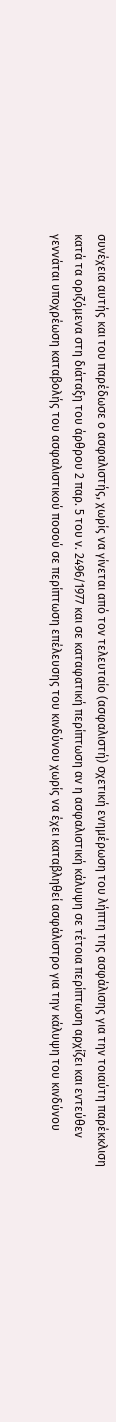συνέχεια αυτής και του παρέδωσε ο ασφαλιστής, χωρίς να γίνεται από τον τελευταίο (ασφαλιστή) σχετική ενημέρωση του λήπτη της ασφάλισης για την τοιαύτη παρέκκλιση κατά τα οριζόμενα στη διάταξη του άρθρου 2 παρ. 5 του ν. 2496/1977 και σε καταφατική περίπτωση αν η ασφαλιστική κάλυψη σε τέτοια περίπτωση αρχίζει και εντεύθεν γεννάται υποχρέωση καταβολής του ασφαλιστικού ποσού σε περίπτωση επέλευσης του κινδύνου χωρίς να έχει καταβληθεί ασφάλιστρο για την κάλυψη του κινδύνου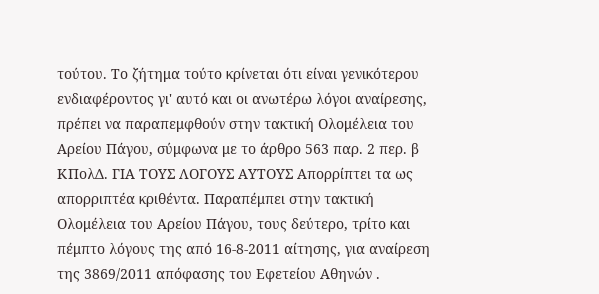τούτου. Το ζήτημα τούτο κρίνεται ότι είναι γενικότερου ενδιαφέροντος γι' αυτό και οι ανωτέρω λόγοι αναίρεσης, πρέπει να παραπεμφθούν στην τακτική Ολομέλεια του Αρείου Πάγου, σύμφωνα με το άρθρο 563 παρ. 2 περ. β ΚΠολΔ. ΓΙΑ ΤΟΥΣ ΛΟΓΟΥΣ ΑΥΤΟΥΣ Απορρίπτει τα ως απορριπτέα κριθέντα. Παραπέμπει στην τακτική Ολομέλεια του Αρείου Πάγου, τους δεύτερο, τρίτο και πέμπτο λόγους της από 16-8-2011 αίτησης, για αναίρεση της 3869/2011 απόφασης του Εφετείου Αθηνών .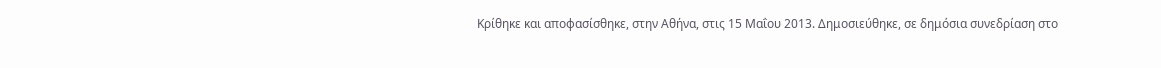Κρίθηκε και αποφασίσθηκε, στην Αθήνα, στις 15 Μαΐου 2013. Δημοσιεύθηκε, σε δημόσια συνεδρίαση στο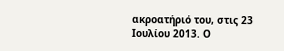ακροατήριό του, στις 23 Ιουλίου 2013. Ο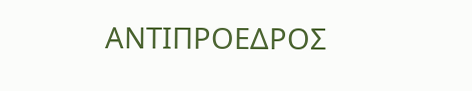ΑΝΤΙΠΡΟΕΔΡΟΣ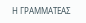Η ΓΡΑΜΜΑΤΕΑΣ